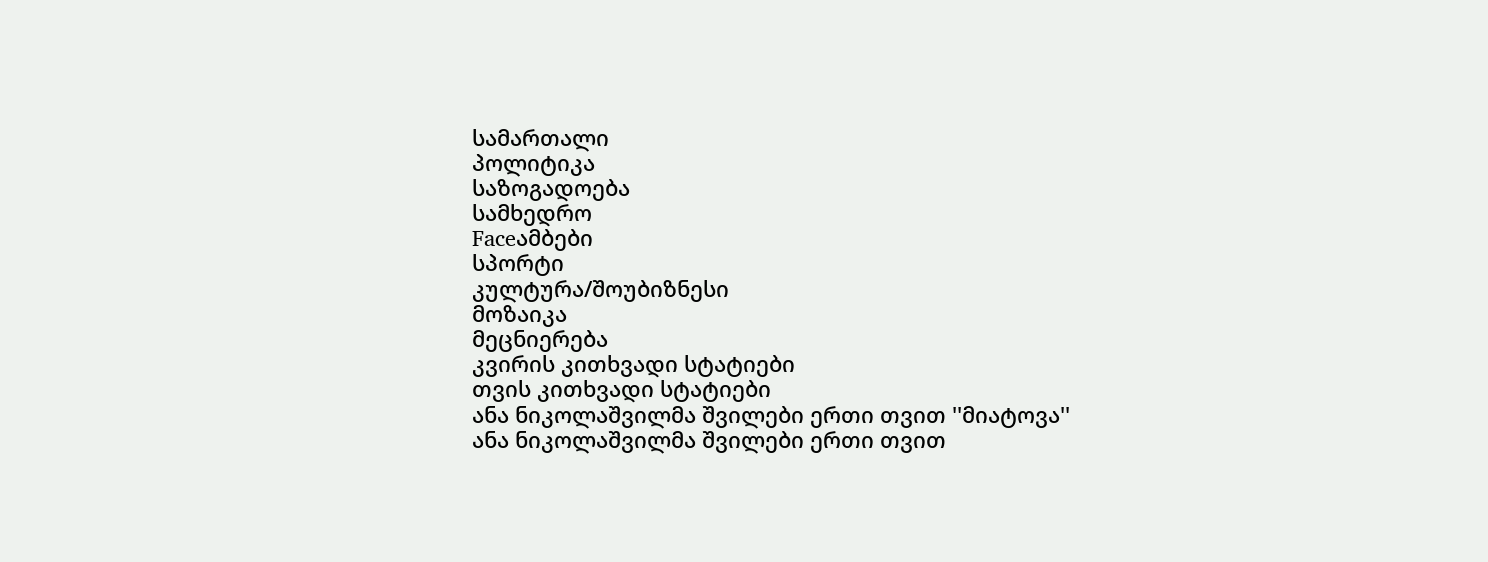სამართალი
პოლიტიკა
საზოგადოება
სამხედრო
Faceამბები
სპორტი
კულტურა/შოუბიზნესი
მოზაიკა
მეცნიერება
კვირის კითხვადი სტატიები
თვის კითხვადი სტატიები
ანა ნიკოლაშვილმა შვილები ერთი თვით ''მიატოვა''
ანა ნიკოლაშვილმა შვილები ერთი თვით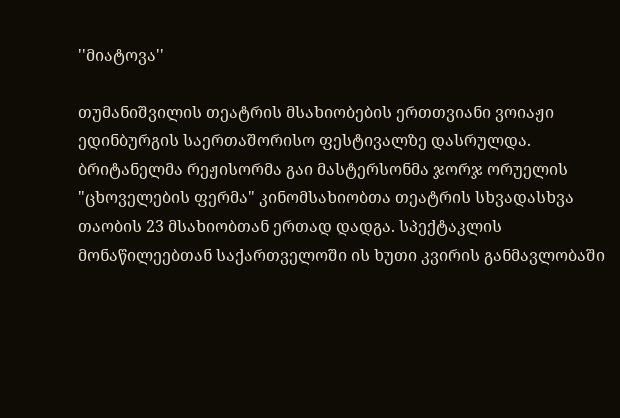''მიატოვა''

თუმანიშვილის თეატრის მსახიობების ერთთვიანი ვოიაჟი ედინბურგის საერთაშორისო ფესტივალზე დასრულდა. ბრიტანელმა რეჟისორმა გაი მასტერსონმა ჯორჯ ორუელის "ცხოველების ფერმა" კინომსახიობთა თეატრის სხვადასხვა თაობის 23 მსახიობთან ერთად დადგა. სპექტაკლის მონაწილეებთან საქართველოში ის ხუთი კვირის განმავლობაში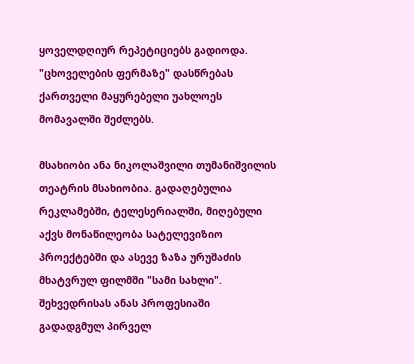ყოველდღიურ რეპეტიციებს გადიოდა. "ცხოველების ფერმაზე" დასწრებას ქართველი მაყურებელი უახლოეს მომავალში შეძლებს.

მსახიობი ანა ნიკოლაშვილი თუმანიშვილის თეატრის მსახიობია. გადაღებულია რეკლამებში, ტელესერიალში, მიღებული აქვს მონაწილეობა სატელევიზიო პროექტებში და ასევე ზაზა ურუშაძის მხატვრულ ფილმში "სამი სახლი". შეხვედრისას ანას პროფესიაში გადადგმულ პირველ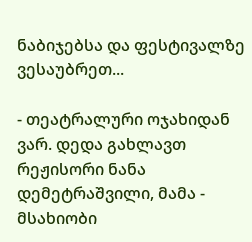ნაბიჯებსა და ფესტივალზე ვესაუბრეთ...

- თეატრალური ოჯახიდან ვარ. დედა გახლავთ რეჟისორი ნანა დემეტრაშვილი, მამა - მსახიობი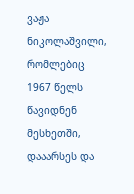ვაჟა ნიკოლაშვილი, რომლებიც 1967 წელს წავიდნენ მესხეთში, დააარსეს და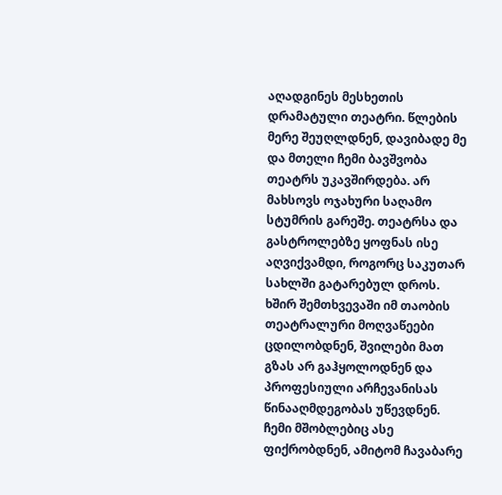აღადგინეს მესხეთის დრამატული თეატრი. წლების მერე შეუღლდნენ, დავიბადე მე და მთელი ჩემი ბავშვობა თეატრს უკავშირდება. არ მახსოვს ოჯახური საღამო სტუმრის გარეშე. თეატრსა და გასტროლებზე ყოფნას ისე აღვიქვამდი, როგორც საკუთარ სახლში გატარებულ დროს. ხშირ შემთხვევაში იმ თაობის თეატრალური მოღვაწეები ცდილობდნენ, შვილები მათ გზას არ გაჰყოლოდნენ და პროფესიული არჩევანისას წინააღმდეგობას უწევდნენ. ჩემი მშობლებიც ასე ფიქრობდნენ, ამიტომ ჩავაბარე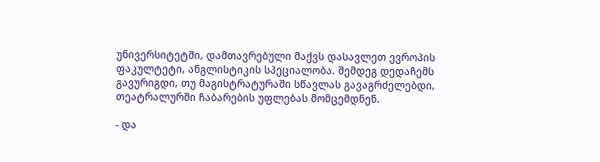უნივერსიტეტში, დამთავრებული მაქვს დასავლეთ ევროპის ფაკულტეტი, ანგლისტიკის სპეციალობა. შემდეგ დედაჩემს გავურიგდი, თუ მაგისტრატურაში სწავლას გავაგრძელებდი, თეატრალურში ჩაბარების უფლებას მომცემდნენ.

- და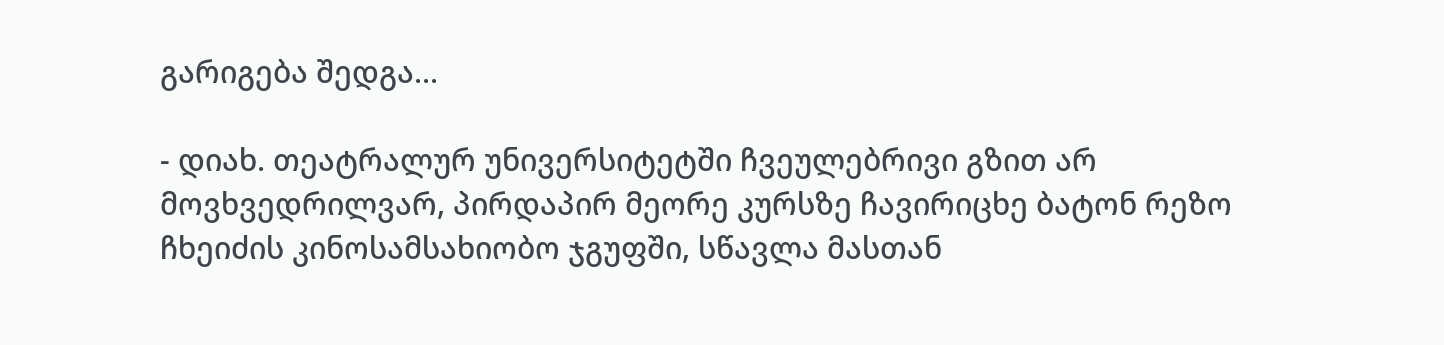გარიგება შედგა...

- დიახ. თეატრალურ უნივერსიტეტში ჩვეულებრივი გზით არ მოვხვედრილვარ, პირდაპირ მეორე კურსზე ჩავირიცხე ბატონ რეზო ჩხეიძის კინოსამსახიობო ჯგუფში, სწავლა მასთან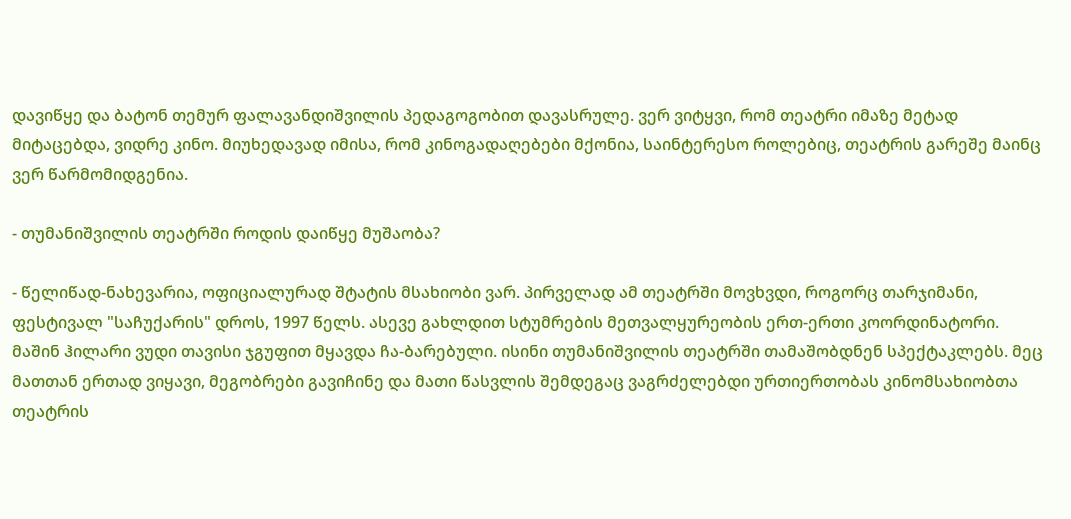დავიწყე და ბატონ თემურ ფალავანდიშვილის პედაგოგობით დავასრულე. ვერ ვიტყვი, რომ თეატრი იმაზე მეტად მიტაცებდა, ვიდრე კინო. მიუხედავად იმისა, რომ კინოგადაღებები მქონია, საინტერესო როლებიც, თეატრის გარეშე მაინც ვერ წარმომიდგენია.

- თუმანიშვილის თეატრში როდის დაიწყე მუშაობა?

- წელიწად-ნახევარია, ოფიციალურად შტატის მსახიობი ვარ. პირველად ამ თეატრში მოვხვდი, როგორც თარჯიმანი, ფესტივალ "საჩუქარის" დროს, 1997 წელს. ასევე გახლდით სტუმრების მეთვალყურეობის ერთ-ერთი კოორდინატორი. მაშინ ჰილარი ვუდი თავისი ჯგუფით მყავდა ჩა-ბარებული. ისინი თუმანიშვილის თეატრში თამაშობდნენ სპექტაკლებს. მეც მათთან ერთად ვიყავი, მეგობრები გავიჩინე და მათი წასვლის შემდეგაც ვაგრძელებდი ურთიერთობას კინომსახიობთა თეატრის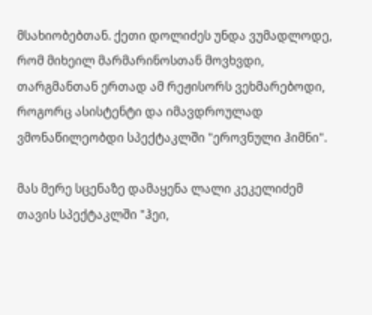მსახიობებთან. ქეთი დოლიძეს უნდა ვუმადლოდე, რომ მიხეილ მარმარინოსთან მოვხვდი, თარგმანთან ერთად ამ რეჟისორს ვეხმარებოდი, როგორც ასისტენტი და იმავდროულად ვმონაწილეობდი სპექტაკლში "ეროვნული ჰიმნი".

მას მერე სცენაზე დამაყენა ლალი კეკელიძემ თავის სპექტაკლში "ჰეი,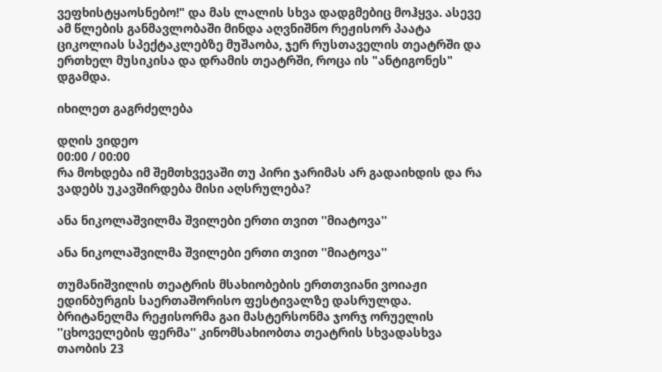ვეფხისტყაოსნებო!" და მას ლალის სხვა დადგმებიც მოჰყვა. ასევე ამ წლების განმავლობაში მინდა აღვნიშნო რეჟისორ პაატა ციკოლიას სპექტაკლებზე მუშაობა, ჯერ რუსთაველის თეატრში და ერთხელ მუსიკისა და დრამის თეატრში, როცა ის "ანტიგონეს" დგამდა.

იხილეთ გაგრძელება

დღის ვიდეო
00:00 / 00:00
რა მოხდება იმ შემთხვევაში თუ პირი ჯარიმას არ გადაიხდის და რა ვადებს უკავშირდება მისი აღსრულება?

ანა ნიკოლაშვილმა შვილები ერთი თვით ''მიატოვა''

ანა ნიკოლაშვილმა შვილები ერთი თვით ''მიატოვა''

თუმანიშვილის თეატრის მსახიობების ერთთვიანი ვოიაჟი ედინბურგის საერთაშორისო ფესტივალზე დასრულდა. ბრიტანელმა რეჟისორმა გაი მასტერსონმა ჯორჯ ორუელის ''ცხოველების ფერმა'' კინომსახიობთა თეატრის სხვადასხვა თაობის 23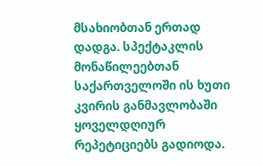მსახიობთან ერთად დადგა. სპექტაკლის მონაწილეებთან საქართველოში ის ხუთი კვირის განმავლობაში ყოველდღიურ რეპეტიციებს გადიოდა.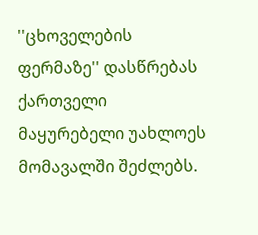''ცხოველების ფერმაზე'' დასწრებას ქართველი მაყურებელი უახლოეს მომავალში შეძლებს.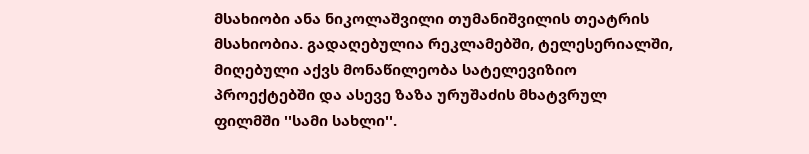მსახიობი ანა ნიკოლაშვილი თუმანიშვილის თეატრის მსახიობია. გადაღებულია რეკლამებში, ტელესერიალში, მიღებული აქვს მონაწილეობა სატელევიზიო პროექტებში და ასევე ზაზა ურუშაძის მხატვრულ ფილმში ''სამი სახლი''.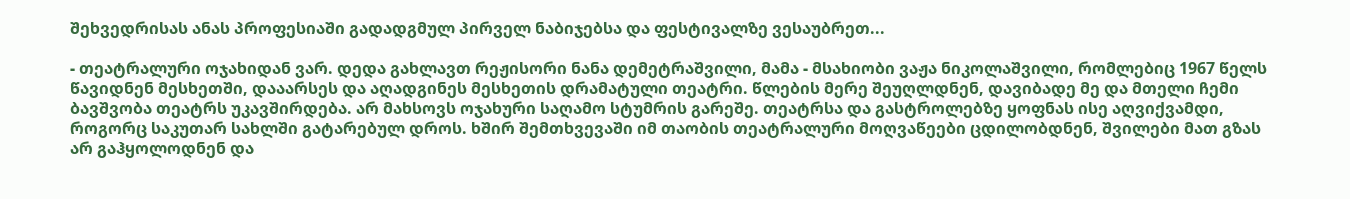შეხვედრისას ანას პროფესიაში გადადგმულ პირველ ნაბიჯებსა და ფესტივალზე ვესაუბრეთ...

- თეატრალური ოჯახიდან ვარ. დედა გახლავთ რეჟისორი ნანა დემეტრაშვილი, მამა - მსახიობი ვაჟა ნიკოლაშვილი, რომლებიც 1967 წელს წავიდნენ მესხეთში, დააარსეს და აღადგინეს მესხეთის დრამატული თეატრი. წლების მერე შეუღლდნენ, დავიბადე მე და მთელი ჩემი ბავშვობა თეატრს უკავშირდება. არ მახსოვს ოჯახური საღამო სტუმრის გარეშე. თეატრსა და გასტროლებზე ყოფნას ისე აღვიქვამდი, როგორც საკუთარ სახლში გატარებულ დროს. ხშირ შემთხვევაში იმ თაობის თეატრალური მოღვაწეები ცდილობდნენ, შვილები მათ გზას არ გაჰყოლოდნენ და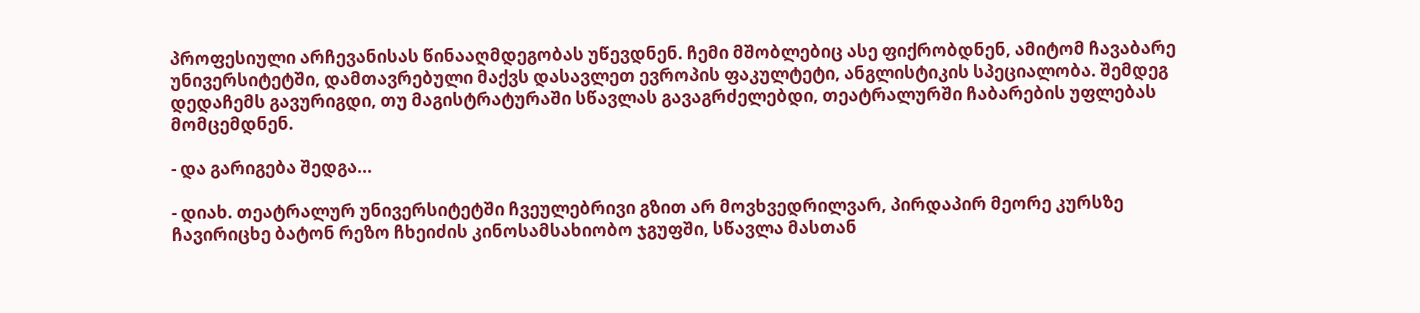პროფესიული არჩევანისას წინააღმდეგობას უწევდნენ. ჩემი მშობლებიც ასე ფიქრობდნენ, ამიტომ ჩავაბარე უნივერსიტეტში, დამთავრებული მაქვს დასავლეთ ევროპის ფაკულტეტი, ანგლისტიკის სპეციალობა. შემდეგ დედაჩემს გავურიგდი, თუ მაგისტრატურაში სწავლას გავაგრძელებდი, თეატრალურში ჩაბარების უფლებას მომცემდნენ.

- და გარიგება შედგა...

- დიახ. თეატრალურ უნივერსიტეტში ჩვეულებრივი გზით არ მოვხვედრილვარ, პირდაპირ მეორე კურსზე ჩავირიცხე ბატონ რეზო ჩხეიძის კინოსამსახიობო ჯგუფში, სწავლა მასთან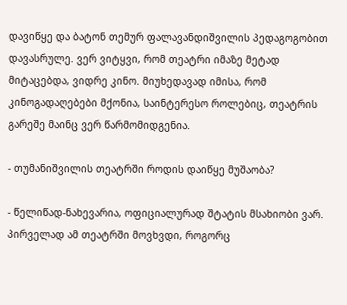დავიწყე და ბატონ თემურ ფალავანდიშვილის პედაგოგობით დავასრულე. ვერ ვიტყვი, რომ თეატრი იმაზე მეტად მიტაცებდა, ვიდრე კინო. მიუხედავად იმისა, რომ კინოგადაღებები მქონია, საინტერესო როლებიც, თეატრის გარეშე მაინც ვერ წარმომიდგენია.

- თუმანიშვილის თეატრში როდის დაიწყე მუშაობა?

- წელიწად-ნახევარია, ოფიციალურად შტატის მსახიობი ვარ. პირველად ამ თეატრში მოვხვდი, როგორც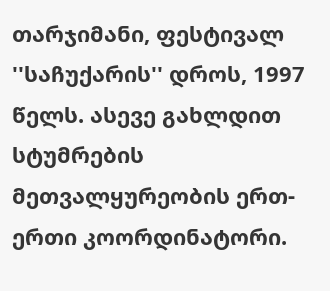თარჯიმანი, ფესტივალ ''საჩუქარის'' დროს, 1997 წელს. ასევე გახლდით სტუმრების მეთვალყურეობის ერთ-ერთი კოორდინატორი.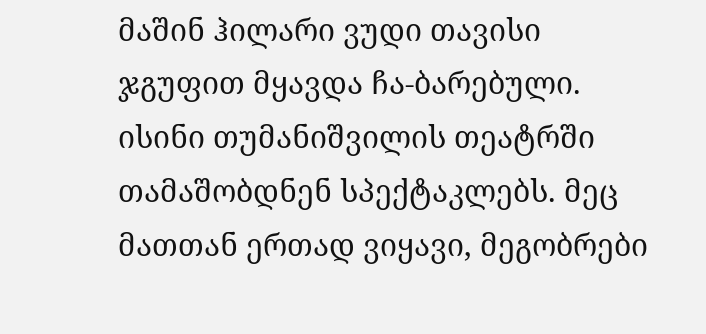მაშინ ჰილარი ვუდი თავისი ჯგუფით მყავდა ჩა-ბარებული. ისინი თუმანიშვილის თეატრში თამაშობდნენ სპექტაკლებს. მეც მათთან ერთად ვიყავი, მეგობრები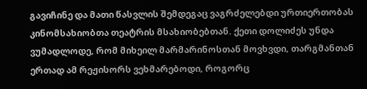გავიჩინე და მათი წასვლის შემდეგაც ვაგრძელებდი ურთიერთობას კინომსახიობთა თეატრის მსახიობებთან. ქეთი დოლიძეს უნდა ვუმადლოდე, რომ მიხეილ მარმარინოსთან მოვხვდი, თარგმანთან ერთად ამ რეჟისორს ვეხმარებოდი, როგორც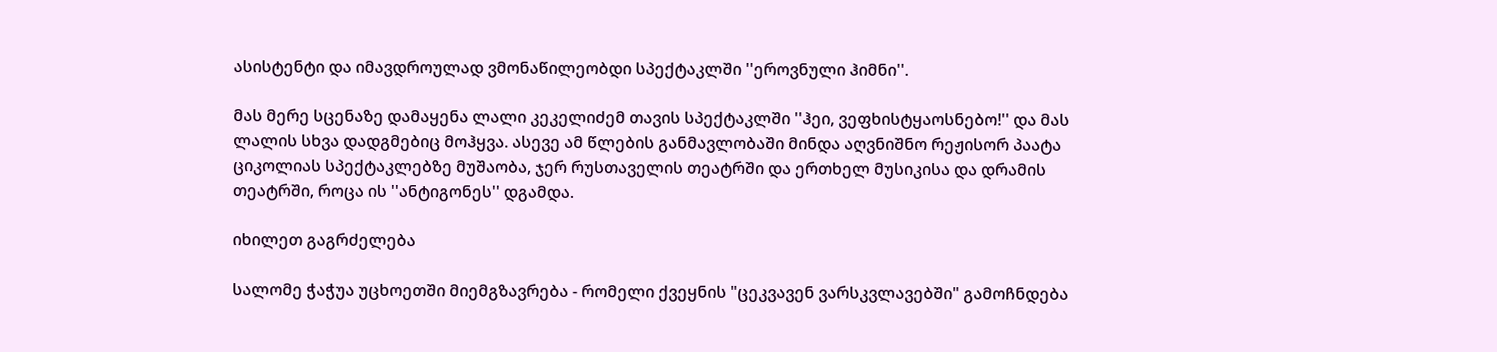ასისტენტი და იმავდროულად ვმონაწილეობდი სპექტაკლში ''ეროვნული ჰიმნი''.

მას მერე სცენაზე დამაყენა ლალი კეკელიძემ თავის სპექტაკლში ''ჰეი, ვეფხისტყაოსნებო!'' და მას ლალის სხვა დადგმებიც მოჰყვა. ასევე ამ წლების განმავლობაში მინდა აღვნიშნო რეჟისორ პაატა ციკოლიას სპექტაკლებზე მუშაობა, ჯერ რუსთაველის თეატრში და ერთხელ მუსიკისა და დრამის თეატრში, როცა ის ''ანტიგონეს'' დგამდა.

იხილეთ გაგრძელება

სალომე ჭაჭუა უცხოეთში მიემგზავრება - რომელი ქვეყნის "ცეკვავენ ვარსკვლავებში" გამოჩნდება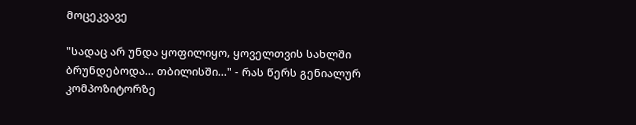მოცეკვავე

"სადაც არ უნდა ყოფილიყო, ყოველთვის სახლში ბრუნდებოდა... თბილისში..." - რას წერს გენიალურ კომპოზიტორზე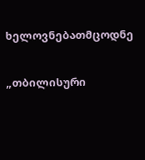ხელოვნებათმცოდნე

„თბილისური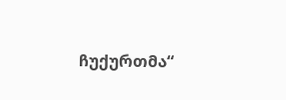ჩუქურთმა“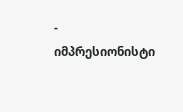- იმპრესიონისტი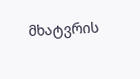მხატვრის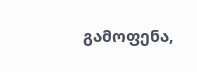გამოფენა,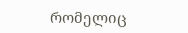რომელიც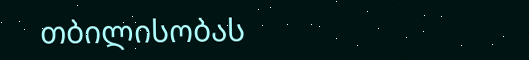თბილისობას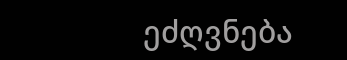ეძღვნება